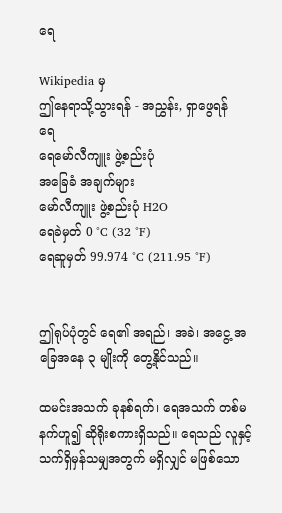ရေ

Wikipedia မှ
ဤနေရာသို့သွားရန် - အညွှန်း, ရှာဖွေရန်
ရေ
ရေမော်လီကျူး ဖွဲ့စည်းပုံ
အခြေခံ အချက်များ
မော်လီကျူး ဖွဲ့စည်းပုံ H2O
ရေခဲမှတ် 0 °C (32 °F)
ရေဆူမှတ် 99.974 °C (211.95 °F)


ဤရုပ်ပုံတွင် ရေ၏ အရည်၊ အခဲ၊ အငွေ့ အခြေအနေ ၃ မျိုးကို တွေ့နိုင်သည်။

ထမင်းအသက် ခုနစ်ရက်၊ ရေအသက် တစ်မနက်ဟူ၍ ဆိုရိုးစကားရှိသည်။ ရေသည် လူနှင့် သက်ရှိမှန်သမျှအတွက် မရှိလျှင် မဖြစ်သော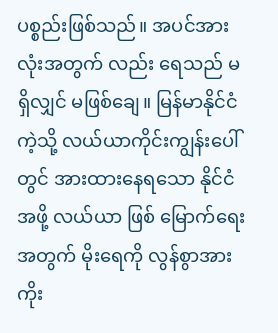ပစ္စည်းဖြစ်သည်။ အပင်အားလုံးအတွက် လည်း ရေသည် မရှိလျှင် မဖြစ်ချေ။ မြန်မာနိုင်ငံကဲ့သို့ လယ်ယာကိုင်းကျွန်းပေါ်တွင် အားထားနေရသော နိုင်ငံအဖို့ လယ်ယာ ဖြစ် မြောက်ရေးအတွက် မိုးရေကို လွန်စွာအားကိုး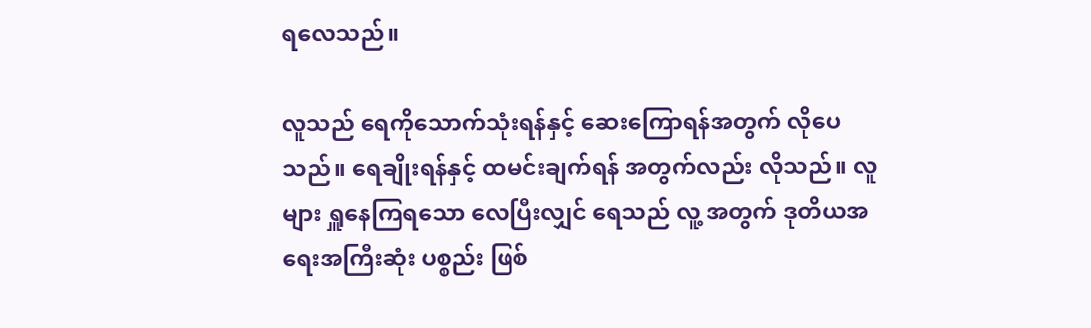ရလေသည်။

လူသည် ရေကိုသောက်သုံးရန်နှင့် ဆေးကြောရန်အတွက် လိုပေသည်။ ရေချိုးရန်နှင့် ထမင်းချက်ရန် အတွက်လည်း လိုသည်။ လူများ ရှူနေကြရသော လေပြီးလျှင် ရေသည် လူ့ အတွက် ဒုတိယအရေးအကြီးဆုံး ပစ္စည်း ဖြစ်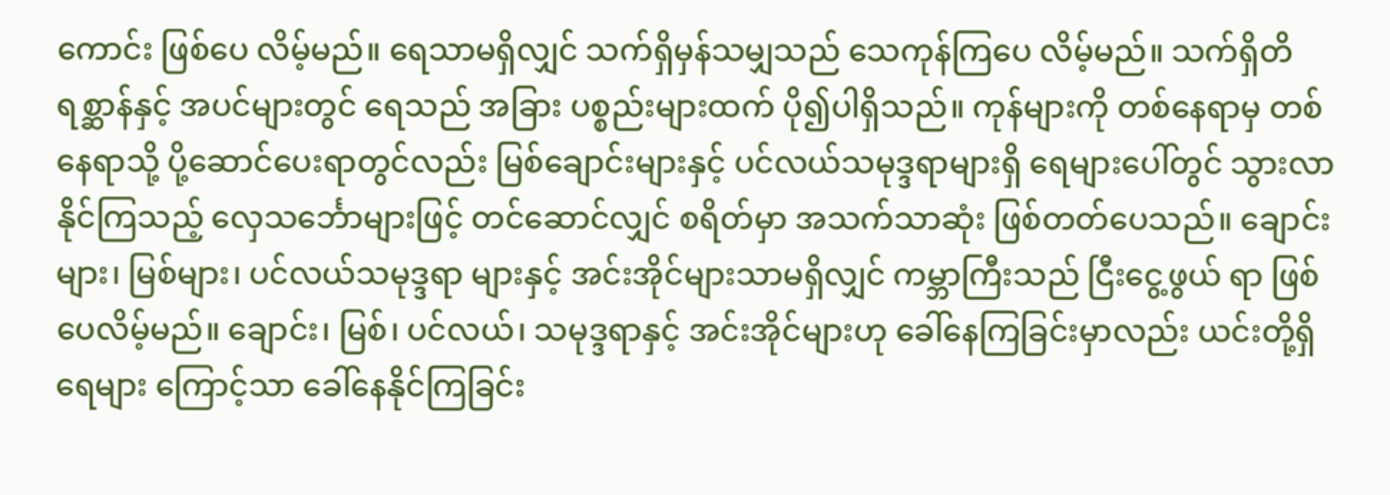ကောင်း ဖြစ်ပေ လိမ့်မည်။ ရေသာမရှိလျှင် သက်ရှိမှန်သမျှသည် သေကုန်ကြပေ လိမ့်မည်။ သက်ရှိတိရစ္ဆာန်နှင့် အပင်များတွင် ရေသည် အခြား ပစ္စည်းများထက် ပို၍ပါရှိသည်။ ကုန်များကို တစ်နေရာမှ တစ်နေရာသို့ ပို့ဆောင်ပေးရာတွင်လည်း မြစ်ချောင်းများနှင့် ပင်လယ်သမုဒ္ဒရာများရှိ ရေများပေါ်တွင် သွားလာနိုင်ကြသည့် လှေသင်္ဘောများဖြင့် တင်ဆောင်လျှင် စရိတ်မှာ အသက်သာဆုံး ဖြစ်တတ်ပေသည်။ ချောင်းများ၊ မြစ်များ၊ ပင်လယ်သမုဒ္ဒရာ များနှင့် အင်းအိုင်များသာမရှိလျှင် ကမ္ဘာကြီးသည် ငြီးငွေ့ဖွယ် ရာ ဖြစ်ပေလိမ့်မည်။ ချောင်း၊ မြစ်၊ ပင်လယ်၊ သမုဒ္ဒရာနှင့် အင်းအိုင်များဟု ခေါ်နေကြခြင်းမှာလည်း ယင်းတို့ရှိ ရေများ ကြောင့်သာ ခေါ်နေနိုင်ကြခြင်း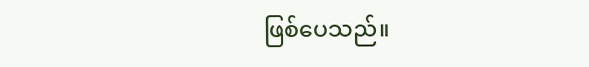ဖြစ်ပေသည်။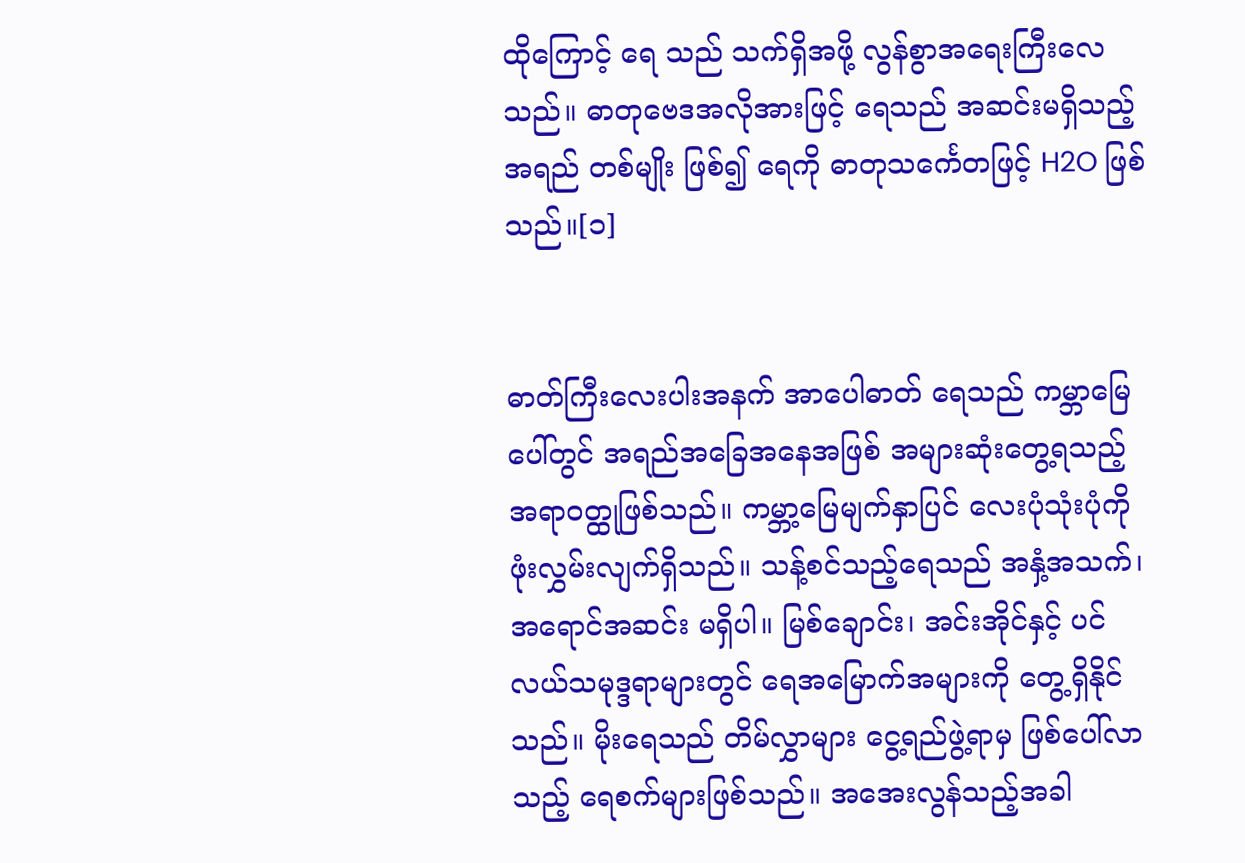ထိုကြောင့် ရေ သည် သက်ရှိအဖို့ လွန်စွာအရေးကြီးလေသည်။ ဓာတုဗေဒအလိုအားဖြင့် ရေသည် အဆင်းမရှိသည့်အရည် တစ်မျိုး ဖြစ်၍ ရေကို ဓာတုသင်္ကေတဖြင့် H2O ဖြစ်သည်။[၁]


ဓာတ်ကြီးလေးပါးအနက် အာပေါဓာတ် ရေသည် ကမ္ဘာမြေပေါ်တွင် အရည်အခြေအနေအဖြစ် အများဆုံးတွေ့ရသည့် အရာဝတ္ထုဖြစ်သည်။ ကမ္ဘာ့မြေမျက်နှာပြင် လေးပုံသုံးပုံကို ဖုံးလွှမ်းလျက်ရှိသည်။ သန့်စင်သည့်ရေသည် အနှံ့အသက်၊ အရောင်အဆင်း မရှိပါ။ မြစ်ချောင်း၊ အင်းအိုင်နှင့် ပင်လယ်သမုဒ္ဒရာများတွင် ရေအမြောက်အများကို တွေ့ရှိနိုင်သည်။ မိုးရေသည် တိမ်လွှာများ ငွေ့ရည်ဖွဲ့ရာမှ ဖြစ်ပေါ်လာသည့် ရေစက်များဖြစ်သည်။ အအေးလွန်သည့်အခါ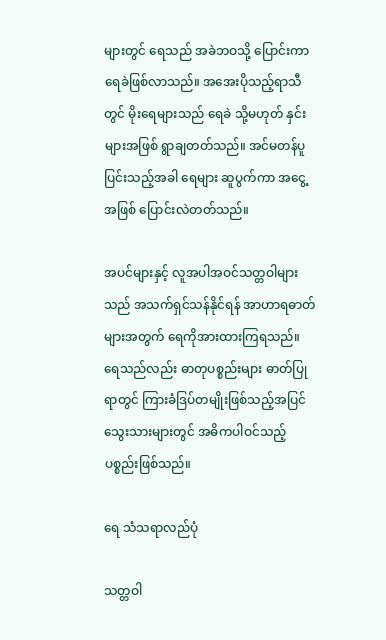များတွင် ရေသည် အခဲဘဝသို့ ပြောင်းကာ ရေခဲဖြစ်လာသည်။ အအေးပိုသည့်ရာသီတွင် မိုးရေများသည် ရေခဲ သို့မဟုတ် နှင်းများအဖြစ် ရွာချတတ်သည်။ အင်မတန်ပူပြင်းသည့်အခါ ရေများ ဆူပွက်ကာ အငွေ့အဖြစ် ပြောင်းလဲတတ်သည်။

အပင်များနှင့် လူအပါအဝင်သတ္တဝါများသည် အသက်ရှင်သန်နိုင်ရန် အာဟာရဓာတ်များအတွက် ရေကိုအားထားကြရသည်။ ရေသည်လည်း ဓာတုပစ္စည်းများ ဓာတ်ပြုရာတွင် ကြားခံဒြပ်တမျိုးဖြစ်သည့်အပြင် သွေးသားများတွင် အဓိကပါဝင်သည့် ပစ္စည်းဖြစ်သည်။

ရေ သံသရာလည်ပုံ

သတ္တဝါ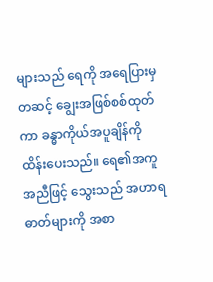များသည် ရေကို အရေပြားမှတဆင့် ချွေးအဖြစ်စစ်ထုတ်ကာ ခန္ဓာကိုယ်အပူချိန်ကို ထိန်းပေးသည်။ ရေ၏အကူအညီဖြင့် သွေးသည် အဟာရဓာတ်များကို အစာ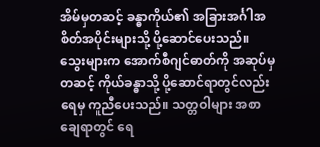အိမ်မှတဆင့် ခန္ဓာကိုယ်၏ အခြားအင်္ဂါအစိတ်အပိုင်းများသို့ ပို့ဆောင်ပေးသည်။ သွေးများက အောက်စီဂျင်ဓာတ်ကို အဆုပ်မှတဆင့် ကိုယ်ခန္ဓာသို့ ပို့ဆောင်ရာတွင်လည်း ရေမှ ကူညီပေးသည်။ သတ္တဝါများ အစာချေရာတွင် ရေ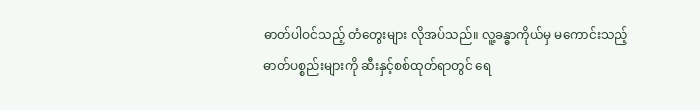ဓာတ်ပါဝင်သည့် တံတွေးများ လိုအပ်သည်။ လူ့ခန္ဓာကိုယ်မှ မကောင်းသည့် ဓာတ်ပစ္စည်းများကို ဆီးနှင့်စစ်ထုတ်ရာတွင် ရေ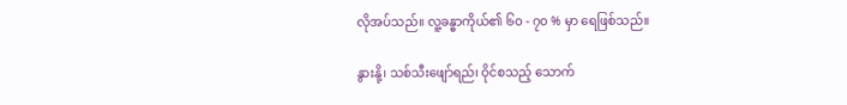လိုအပ်သည်။ လူ့ခန္ဓာကိုယ်၏ ၆၀ - ၇၀ % မှာ ရေဖြစ်သည်။

နွားနို့၊ သစ်သီးဖျော်ရည်၊ ဝိုင်စသည့် သောက်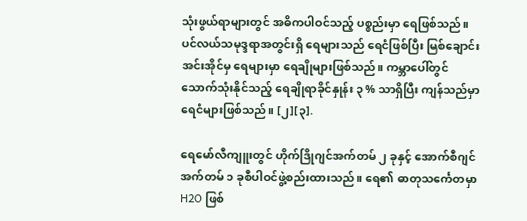သုံးဖွယ်ရာများတွင် အဓိကပါဝင်သည့် ပစ္စည်းမှာ ရေဖြစ်သည်။ ပင်လယ်သမုဒ္ဒရာအတွင်းရှိ ရေများသည် ရေငံဖြစ်ပြီး မြစ်ချောင်းအင်းအိုင်မှ ရေများမှာ ရေချိုများဖြစ်သည်။ ကမ္ဘာပေါ်တွင် သောက်သုံးနိုင်သည့် ရေချိုရာခိုင်နှုန်း ၃ % သာရှိပြီး ကျန်သည်မှာ ရေငံများဖြစ်သည်။ [၂][၃].

ရေမော်လီကျူးတွင် ဟိုက်ဒြိုဂျင်အက်တမ် ၂ ခုနှင့် အောက်စီဂျင်အက်တမ် ၁ ခုစီပါဝင်ဖွဲ့စည်းထားသည်။ ရေ၏ ဓာတုသင်္ကေတမှာ H2O ဖြစ်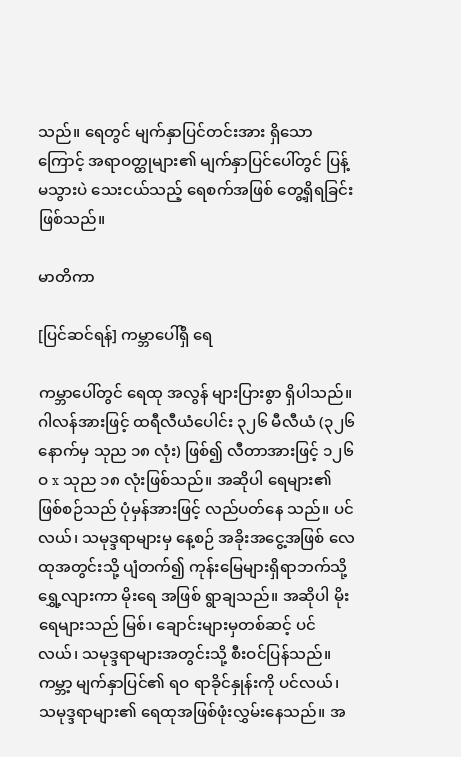သည်။ ရေတွင် မျက်နှာပြင်တင်းအား ရှိသောကြောင့် အရာဝတ္ထုများ၏ မျက်နှာပြင်ပေါ်တွင် ပြန့်မသွားပဲ သေးငယ်သည့် ရေစက်အဖြစ် တွေ့ရှိရခြင်းဖြစ်သည်။

မာတိကာ

[ပြင်ဆင်ရန်] ကမ္ဘာပေါ်ရှိ ရေ

ကမ္ဘာပေါ်တွင် ရေထု အလွန် များပြားစွာ ရှိပါသည်။ ဂါလန်အားဖြင့် ထရီလီယံပေါင်း ၃၂၆ မီလီယံ (၃၂၆ နောက်မှ သုည ၁၈ လုံး) ဖြစ်၍ လီတာအားဖြင့် ၁၂၆ဝ x သုည ၁၈ လုံးဖြစ်သည်။ အဆိုပါ ရေများ၏ ဖြစ်စဉ်သည် ပုံမှန်အားဖြင့် လည်ပတ်နေ သည်။ ပင်လယ်၊ သမုဒ္ဒရာများမှ နေ့စဉ် အခိုးအငွေ့အဖြစ် လေထုအတွင်းသို့ ပျံတက်၍ ကုန်းမြေများရှိရာဘက်သို့ ရွှေ့လျားကာ မိုးရေ အဖြစ် ရွာချသည်။ အဆိုပါ မိုးရေများသည် မြစ်၊ ချောင်းများမှတစ်ဆင့် ပင်လယ်၊ သမုဒ္ဒရာများအတွင်းသို့ စီးဝင်ပြန်သည်။ ကမ္ဘာ့ မျက်နှာပြင်၏ ရဝ ရာခိုင်နှုန်းကို ပင်လယ်၊ သမုဒ္ဒရာများ၏ ရေထုအဖြစ်ဖုံးလွှမ်းနေသည်။ အ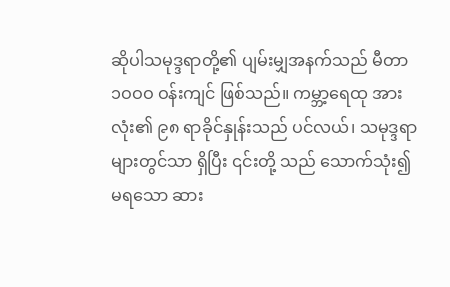ဆိုပါသမုဒ္ဒရာတို့၏ ပျမ်းမျှအနက်သည် မီတာ ၁ဝဝဝ ဝန်းကျင် ဖြစ်သည်။ ကမ္ဘာ့ရေထု အားလုံး၏ ၉၈ ရာခိုင်နှုန်းသည် ပင်လယ်၊ သမုဒ္ဒရာများတွင်သာ ရှိပြီး ၎င်းတို့ သည် သောက်သုံး၍ မရသော ဆား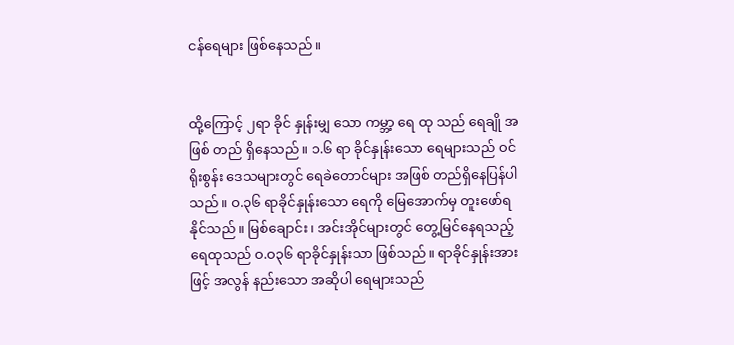ငန်ရေများ ဖြစ်နေသည်။


ထို့ကြောင့် ၂ရာ ခိုင် နှုန်းမျှ သော ကမ္ဘာ့ ရေ ထု သည် ရေချို အဖြစ် တည် ရှိနေသည်။ ၁.၆ ရာ ခိုင်နှုန်းသော ရေများသည် ဝင်ရိုးစွန်း ဒေသများတွင် ရေခဲတောင်များ အဖြစ် တည်ရှိနေပြန်ပါသည်။ ဝ.၃၆ ရာခိုင်နှုန်းသော ရေကို မြေအောက်မှ တူးဖော်ရနိုင်သည်။ မြစ်ချောင်း၊ အင်းအိုင်များတွင် တွေ့မြင်နေရသည့် ရေထုသည် ဝ.ဝ၃၆ ရာခိုင်နှုန်းသာ ဖြစ်သည်။ ရာခိုင်နှုန်းအားဖြင့် အလွန် နည်းသော အဆိုပါ ရေများသည်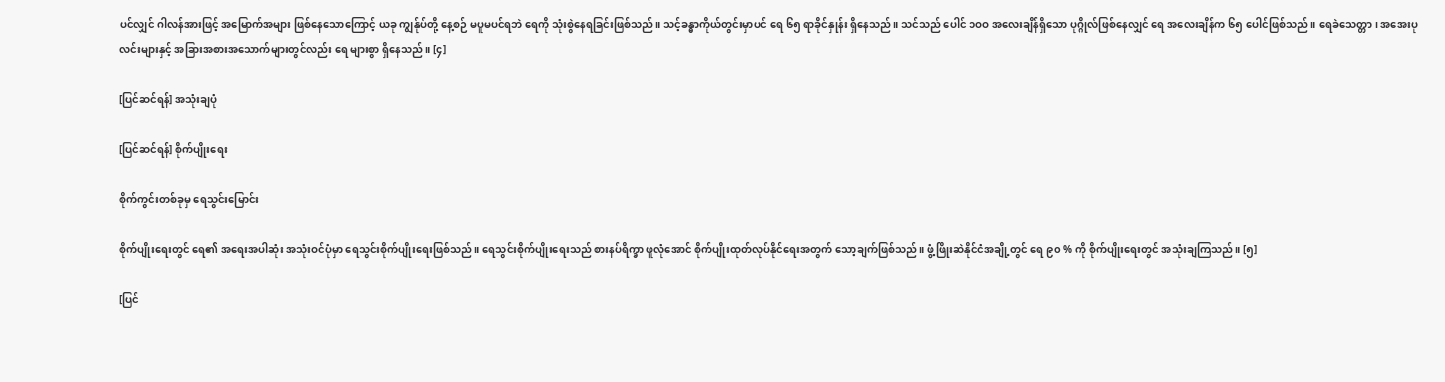ပင်လျှင် ဂါလန်အားဖြင့် အမြောက်အများ ဖြစ်နေသောကြောင့် ယခု ကျွန်ုပ်တို့ နေ့စဉ် မပူမပင်ရဘဲ ရေကို သုံးစွဲနေရခြင်းဖြစ်သည်။ သင့်ခန္ဓာကိုယ်တွင်းမှာပင် ရေ ၆၅ ရာခိုင်နှုန်း ရှိနေသည်။ သင်သည် ပေါင် ၁ဝဝ အလေးချိန်ရှိသော ပုဂ္ဂိုလ်ဖြစ်နေလျှင် ရေ အလေးချိန်က ၆၅ ပေါင်ဖြစ်သည်။ ရေခဲသေတ္တာ၊ အအေးပုလင်းများနှင့် အခြားအစားအသောက်များတွင်လည်း ရေ များစွာ ရှိနေသည်။ [၄]

[ပြင်ဆင်ရန်] အသုံးချပုံ

[ပြင်ဆင်ရန်] စိုက်ပျိုးရေး

စိုက်ကွင်းတစ်ခုမှ ရေသွင်းမြောင်း

စိုက်ပျိုးရေးတွင် ရေ၏ အရေးအပါဆုံး အသုံးဝင်ပုံမှာ ရေသွင်းစိုက်ပျိုးရေးဖြစ်သည်။ ရေသွင်းစိုက်ပျိုးရေးသည် စားနပ်ရိက္ခာ ဖူလုံအောင် စိုက်ပျိုးထုတ်လုပ်နိုင်ရေးအတွက် သော့ချက်ဖြစ်သည်။ ဖွံ့ဖြိုးဆဲနိုင်ငံအချို့တွင် ရေ ၉၀ % ကို စိုက်ပျိုးရေးတွင် အသုံးချကြသည်။ [၅]

[ပြင်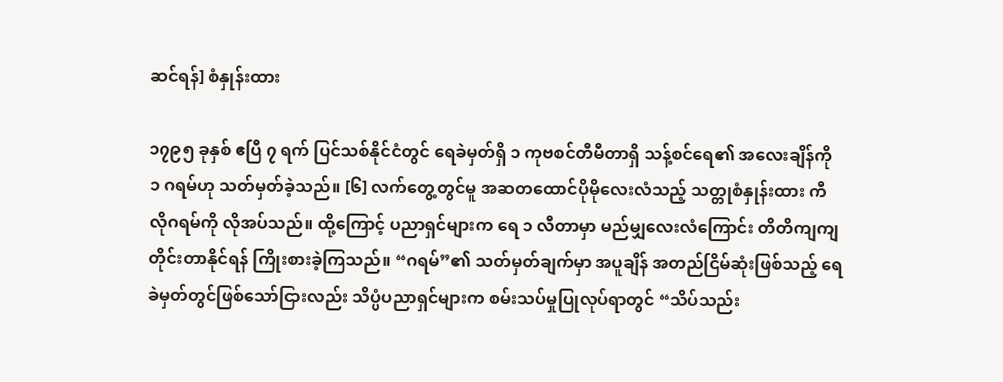ဆင်ရန်] စံနှုန်းထား

၁၇၉၅ ခုနှစ် ဧပြီ ၇ ရက် ပြင်သစ်နိုင်ငံတွင် ရေခဲမှတ်ရှိ ၁ ကုဗစင်တီမီတာရှိ သန့်စင်ရေ၏ အလေးချိန်ကို ၁ ဂရမ်ဟု သတ်မှတ်ခဲ့သည်။ [၆] လက်တွေ့တွင်မူ အဆတထောင်ပိုမိုလေးလံသည့် သတ္တုစံနှုန်းထား ကီလိုဂရမ်ကို လိုအပ်သည်။ ထို့ကြောင့် ပညာရှင်များက ရေ ၁ လီတာမှာ မည်မျှလေးလံကြောင်း တိတိကျကျ တိုင်းတာနိုင်ရန် ကြိုးစားခဲ့ကြသည်။ “ဂရမ်”၏ သတ်မှတ်ချက်မှာ အပူချိန် အတည်ငြိမ်ဆုံးဖြစ်သည့် ရေခဲမှတ်တွင်ဖြစ်သော်ငြားလည်း သိပ္ပံပညာရှင်များက စမ်းသပ်မှုပြုလုပ်ရာတွင် “သိပ်သည်း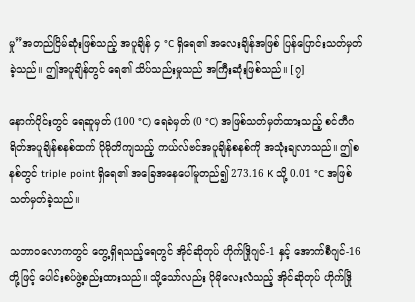မှု”အတည်ငြိမ်ဆုံးဖြစ်သည့် အပူချိန် ၄ °C ရှိရေ၏ အလေးချိန်အဖြစ် ပြန်ပြောင်းသတ်မှတ်ခဲ့သည်။ ဤအပူချိန်တွင် ရေ၏ သိပ်သည်းမှုသည် အကြီးဆုံးဖြစ်သည်။ [၇]

နောက်ပိုင်းတွင် ရေဆူမှတ် (100 °C) ရေခဲမှတ် (0 °C) အဖြစ်သတ်မှတ်ထားသည့် စင်တီဂရိတ်အပူချိန်စနစ်ထက် ပိုမိုတိကျသည့် ကယ်လ်ဗင်အပူချိန်စနစ်ကို အသုံးချလာသည်။ ဤစနစ်တွင် triple point ရှိရေ၏ အခြေအနေပေါ်မူတည်၍ 273.16 K သို့ 0.01 °C အဖြစ် သတ်မှတ်ခဲ့သည်။

သဘာဝလောကတွင် တွေ့ရှိရသည့်ရေတွင် အိုင်ဆိုတုပ် ဟိုက်ဒြိုဂျင်-1 နှင့် အောက်စီဂျင်-16 တို့ဖြင့် ပေါင်းစပ်ဖွဲ့စည်းထားသည်။ သို့သော်လည်း ပိုမိုလေးလံသည့် အိုင်ဆိုတုပ် ဟိုက်ဒြို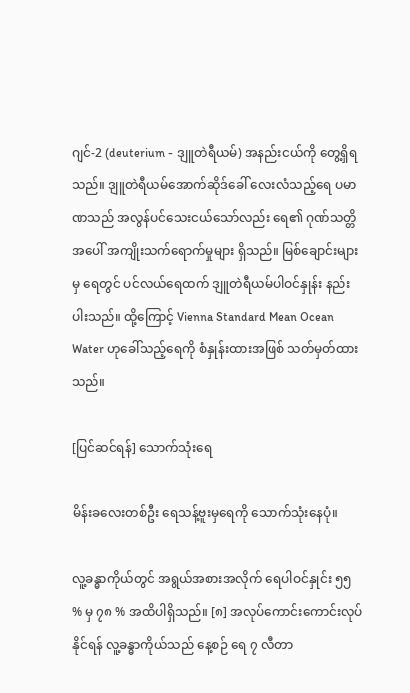ဂျင်-2 (deuterium - ဒျူတဲရီယမ်) အနည်းငယ်ကို တွေ့ရှိရသည်။ ဒျူတဲရီယမ်အောက်ဆိုဒ်ခေါ် လေးလံသည့်ရေ ပမာဏသည် အလွန်ပင်သေးငယ်သော်လည်း ရေ၏ ဂုဏ်သတ္တိအပေါ် အကျိုးသက်ရောက်မှုများ ရှိသည်။ မြစ်ချောင်းများမှ ရေတွင် ပင်လယ်ရေထက် ဒျူတဲရီယမ်ပါဝင်နှုန်း နည်းပါးသည်။ ထို့ကြောင့် Vienna Standard Mean Ocean Water ဟုခေါ်သည့်ရေကို စံနှုန်းထားအဖြစ် သတ်မှတ်ထားသည်။

[ပြင်ဆင်ရန်] သောက်သုံးရေ

မိန်းခလေးတစ်ဦး ရေသန့်ဗူးမှရေကို သောက်သုံးနေပုံ။

လူ့ခန္ဓာကိုယ်တွင် အရွယ်အစားအလိုက် ရေပါဝင်နှုင်း ၅၅ % မှ ၇၈ % အထိပါရှိသည်။ [၈] အလုပ်ကောင်းကောင်းလုပ်နိုင်ရန် လူ့ခန္ဓာကိုယ်သည် နေ့စဉ် ရေ ၇ လီတာ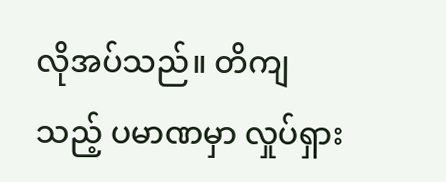လိုအပ်သည်။ တိကျသည့် ပမာဏမှာ လှုပ်ရှား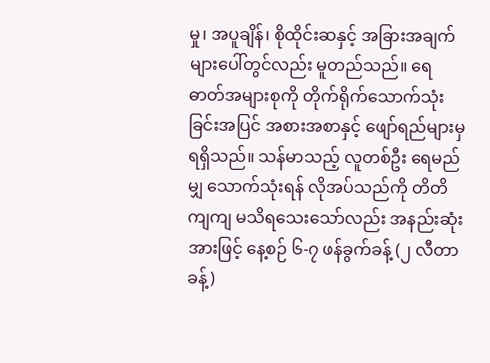မှု၊ အပူချိန်၊ စိုထိုင်းဆနှင့် အခြားအချက်များပေါ်တွင်လည်း မူတည်သည်။ ရေဓာတ်အများစုကို တိုက်ရိုက်သောက်သုံးခြင်းအပြင် အစားအစာနှင့် ဖျော်ရည်များမှ ရရှိသည်။ သန်မာသည့် လူတစ်ဦး ရေမည်မျှ သောက်သုံးရန် လိုအပ်သည်ကို တိတိကျကျ မသိရသေးသော်လည်း အနည်းဆုံးအားဖြင့် နေ့စဉ် ၆-၇ ဖန်ခွက်ခန့် (၂ လီတာခန့်)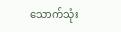သောက်သုံး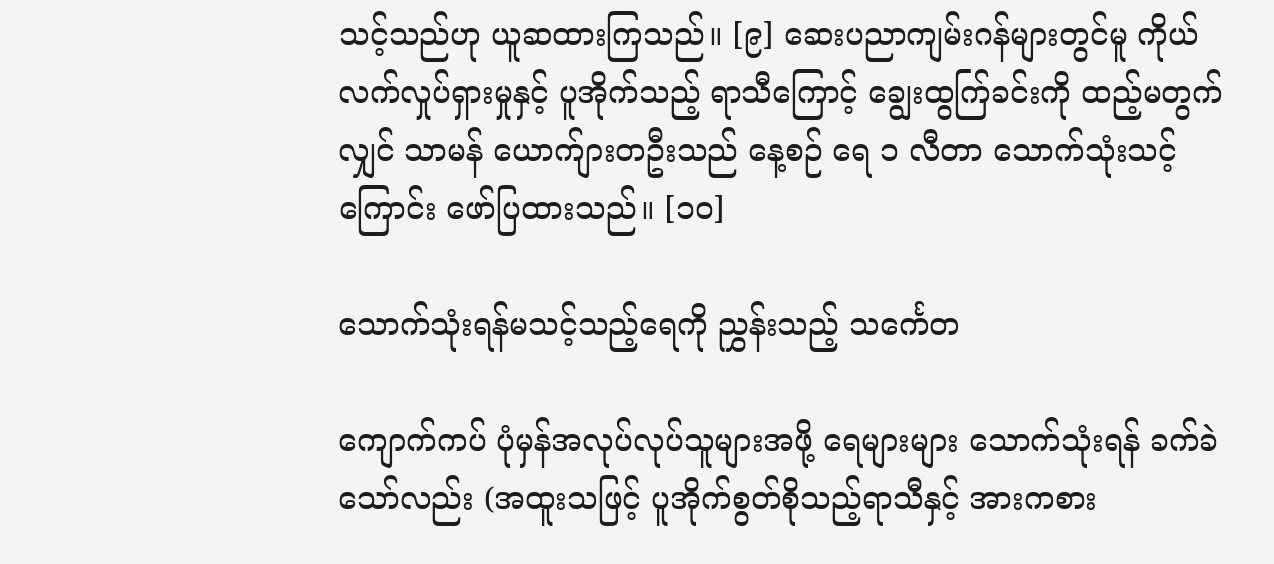သင့်သည်ဟု ယူဆထားကြသည်။ [၉] ဆေးပညာကျမ်းဂန်များတွင်မူ ကိုယ်လက်လှုပ်ရှားမှုနှင့် ပူအိုက်သည့် ရာသီကြောင့် ချွေးထွက်ြခင်းကို ထည့်မတွက်လျှင် သာမန် ယောက်ျားတဦးသည် နေ့စဉ် ရေ ၁ လီတာ သောက်သုံးသင့်ကြောင်း ဖော်ပြထားသည်။ [၁၀]

သောက်သုံးရန်မသင့်သည့်ရေကို ညွှန်းသည့် သင်္ကေတ

ကျောက်ကပ် ပုံမှန်အလုပ်လုပ်သူများအဖို့ ရေများများ သောက်သုံးရန် ခက်ခဲသော်လည်း (အထူးသဖြင့် ပူအိုက်စွတ်စိုသည့်ရာသီနှင့် အားကစား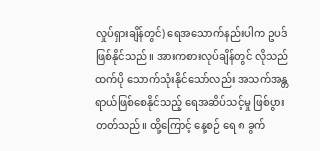လှုပ်ရှားချိန်တွင်) ရေအသောက်နည်းပါက ဥပဒ်ဖြစ်နိုင်သည်။ အားကစားလုပ်ချိန်တွင် လိုသည်ထက်ပို သောက်သုံးနိုင်သော်လည်း အသက်အန္တရာယ်ဖြစ်စေနိုင်သည့် ရေအဆိပ်သင့်မှု ဖြစ်ပွားတတ်သည်။ ထို့ကြောင့် နေ့စဉ် ရေ ၈ ခွက်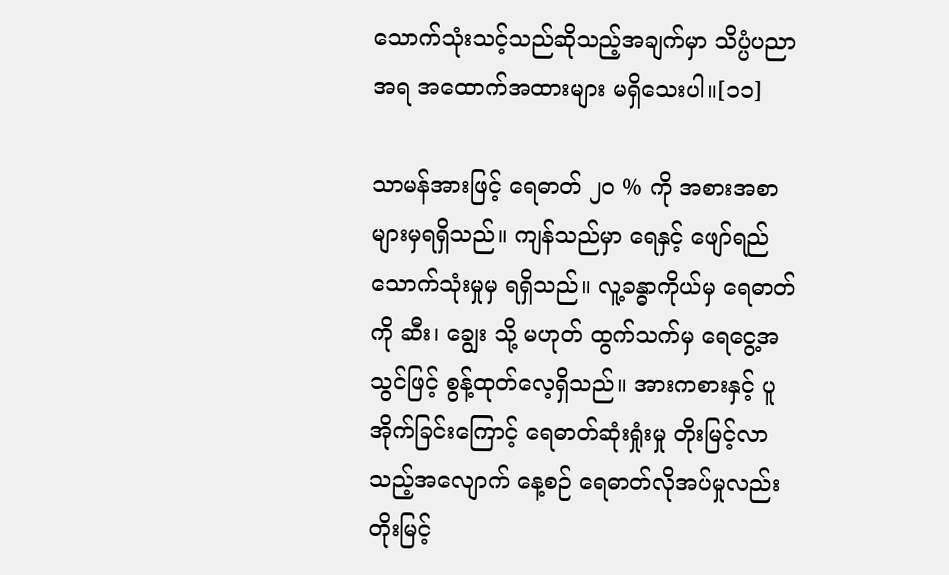သောက်သုံးသင့်သည်ဆိုသည့်အချက်မှာ သိပ္ပံပညာအရ အထောက်အထားများ မရှိသေးပါ။[၁၁]

သာမန်အားဖြင့် ရေဓာတ် ၂၀ % ကို အစားအစာများမှရရှိသည်။ ကျန်သည်မှာ ရေနှင့် ဖျော်ရည်သောက်သုံးမှုမှ ရရှိသည်။ လူ့ခန္ဓာကိုယ်မှ ရေဓာတ်ကို ဆီး၊ ချွေး သို့ မဟုတ် ထွက်သက်မှ ရေငွေ့အသွင်ဖြင့် စွန့်ထုတ်လေ့ရှိသည်။ အားကစားနှင့် ပူအိုက်ခြင်းကြောင့် ရေဓာတ်ဆုံးရှုံးမှု တိုးမြင့်လာသည့်အလျောက် နေ့စဉ် ရေဓာတ်လိုအပ်မှုလည်း တိုးမြင့်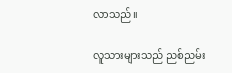လာသည်။

လူသားများသည် ညစ်ညမ်း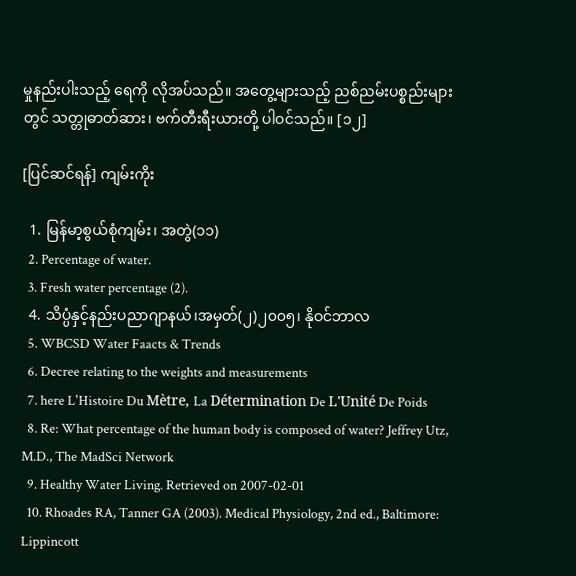မှုနည်းပါးသည့် ရေကို လိုအပ်သည်။ အတွေ့များသည့် ညစ်ညမ်းပစ္စည်းများတွင် သတ္တုဓာတ်ဆား၊ ဗက်တီးရီးယားတို့ ပါဝင်သည်။ [၁၂]

[ပြင်ဆင်ရန်] ကျမ်းကိုး

  1. မြန်မာ့စွယ်စုံကျမ်း၊ အတွဲ(၁၁)
  2. Percentage of water.
  3. Fresh water percentage (2).
  4. သိပ္ပံနှင့်နည်းပညာဂျာနယ်၊အမှတ်(၂)၂၀၀၅၊ နိုဝင်ဘာလ
  5. WBCSD Water Faacts & Trends
  6. Decree relating to the weights and measurements
  7. here L'Histoire Du Mètre, La Détermination De L'Unité De Poids
  8. Re: What percentage of the human body is composed of water? Jeffrey Utz, M.D., The MadSci Network
  9. Healthy Water Living. Retrieved on 2007-02-01
  10. Rhoades RA, Tanner GA (2003). Medical Physiology, 2nd ed., Baltimore: Lippincott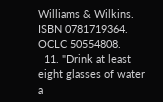Williams & Wilkins. ISBN 0781719364. OCLC 50554808.
  11. "Drink at least eight glasses of water a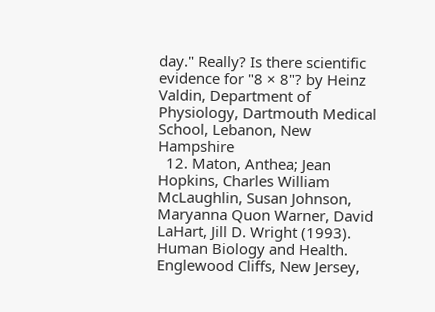day." Really? Is there scientific evidence for "8 × 8"? by Heinz Valdin, Department of Physiology, Dartmouth Medical School, Lebanon, New Hampshire
  12. Maton, Anthea; Jean Hopkins, Charles William McLaughlin, Susan Johnson, Maryanna Quon Warner, David LaHart, Jill D. Wright (1993). Human Biology and Health. Englewood Cliffs, New Jersey,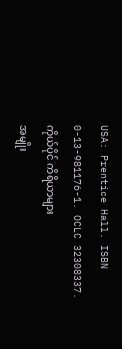USA: Prentice Hall. ISBN 0-13-981176-1. OCLC 32308337.
ကိုယ်ပိုင် ကိရိယာများ
အမျိုး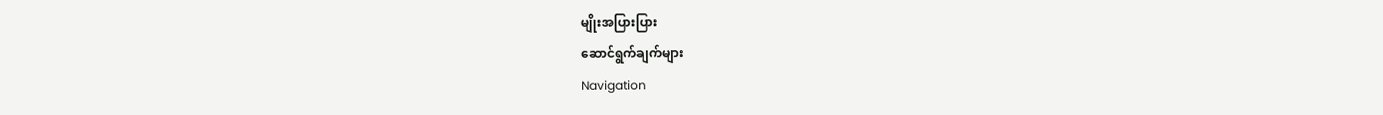မျိုးအပြားပြား
ဆောင်ရွက်ချက်များ
Navigation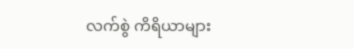လက်စွဲ ကိရိယာများ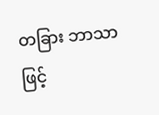တခြား ဘာသာဖြင့်